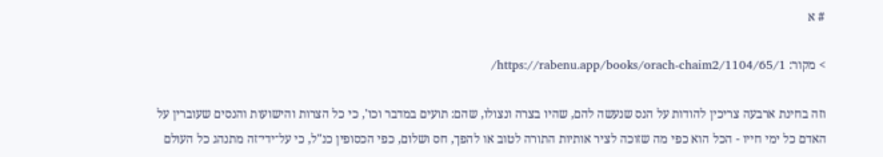# א

> מקור: https://rabenu.app/books/orach-chaim2/1104/65/1/

וזה בחינת ארבעה צריכין להודות על הנס שנעשה להם, שהיו בצרה ונצולו, שהם: תועים במדבר וכו', כי כל הצרות והישועות והנסים שעוברין על האדם כל ימי חייו - הכל הוא כפי מה שזוכה לציר אותיות התורה לטוב או להפך, חס ושלום, כפי הכסופין כנ"ל, כי על־ידי־זה מתנהג כל העולם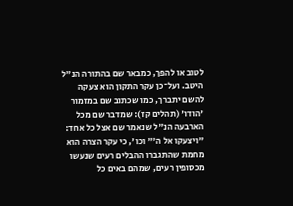לטוב או להפך, כמבאר שם בהתורה הנ"ל היטב. ועל־כן עקר התקון הוא צעקה להשם יתברך, כמו שכתוב שם במזמור 'הודו' (תהלים קז): שמדבר שם מכל הארבעה הנ"ל שנאמר שם אצל כל אחד: "ויצעקו אל ה'" וכו', כי עקר הצרה הוא מחמת שהתגברו ההבלים רעים שנעשו מכסופין רעים, שמהם באים כל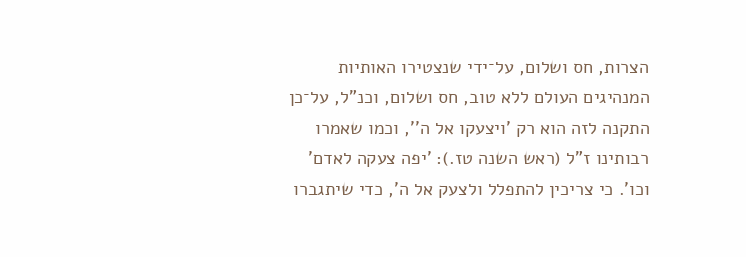הצרות, חס ושלום, על־ידי שנצטירו האותיות המנהיגים העולם ללא טוב, חס ושלום, וכנ"ל, על־כן התקנה לזה הוא רק 'ויצעקו אל ה'', וכמו שאמרו רבותינו ז"ל (ראש השנה טז.): 'יפה צעקה לאדם' וכו'. כי צריכין להתפלל ולצעק אל ה', כדי שיתגברו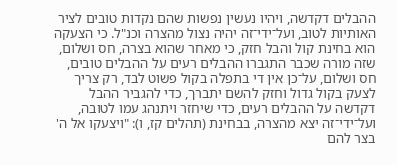ההבלים דקדשה, ויהיו נעשין נפשות שהם נקדות טובים לציר האותיות לטוב, ועל־ידי־זה יהיה נצול מהצרה וכנ"ל. כי הצעקה הוא בחינת קול והבל חזק, כי מאחר שהוא בצרה, חס ושלום, שזה מורה שכבר התגברו ההבלים רעים על ההבלים טובים, חס ושלום, על־כן אין די בתפלה בקול פשוט לבד, רק צריך לצעק בקול גדול וחזק להשם יתברך, כדי להגביר ההבל דקדשה על ההבלים רעים, כדי שיחזר ויתנהג עמו לטובה, ועל־ידי־זה יצא מהצרה, בבחינת (תהלים קז, ו): "ויצעקו אל ה' בצר להם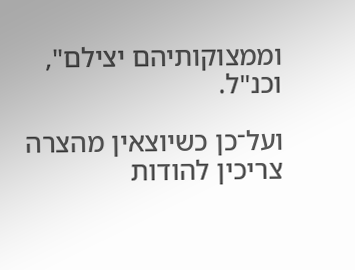וממצוקותיהם יצילם", וכנ"ל.

ועל־כן כשיוצאין מהצרה צריכין להודות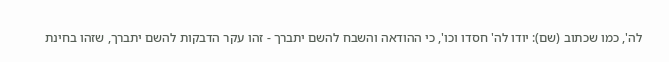לה', כמו שכתוב (שם): יודו לה' חסדו וכו', כי ההודאה והשבח להשם יתברך - זהו עקר הדבקות להשם יתברך, שזהו בחינת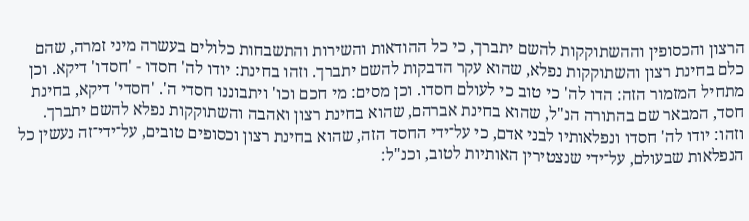הרצון והכסופין וההשתוקקות להשם יתברך, כי כל ההודאות והשירות והתשבחות כלולים בעשרה מיני זמרה, שהם כלם בחינת רצון והשתוקקות נפלא, שהוא עקר הדבקות להשם יתברך. וזהו בחינת: יודו לה' חסדו - 'חסדו' דיקא. וכן מתחיל המזמור הזה: הדו לה' כי טוב כי לעולם חסדו. וכן מסים: מי חכם וכו' ויתבוננו חסדי ה'. 'חסדי' דיקא, בחינת חסד, המבאר שם בהתורה הנ"ל, שהוא בחינת אברהם, שהוא בחינת רצון ואהבה והשתוקקות נפלא להשם יתברך. וזהו: יודו לה' חסדו ונפלאותיו לבני אדם, כי על־ידי החסד הזה, שהוא בחינת רצון וכסופים טובים, על־ידי־זה נעשין כל הנפלאות שבעולם, על־ידי שנצטירין האותיות לטוב, וכנ"ל: